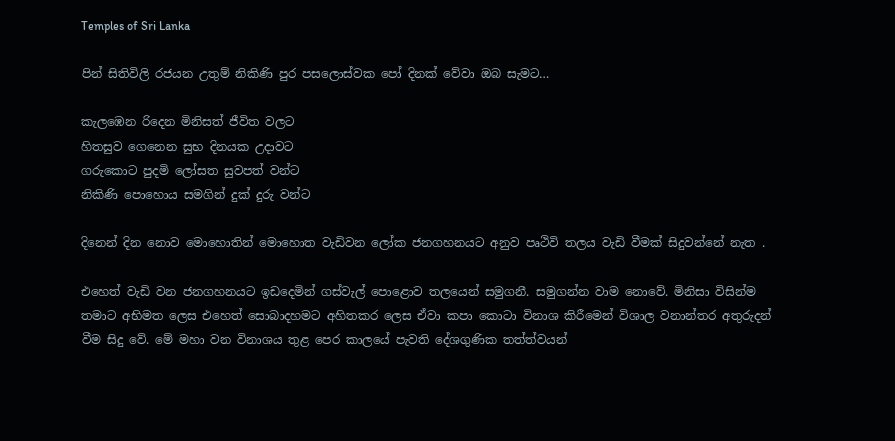Temples of Sri Lanka

පින් සිතිවිලි රජයන උතුම් නිකිණි පුර පසලොස්වක පෝ දිනක් වේවා ඔබ සැමට…

කැලඹෙන රිදෙන මිනිසත් ජීවිත වලට
හිතසුව ගෙනෙන සුභ දිනයක උදාවට
ගරුකොට පුදමි ලෝසත සුවපත් වන්ට
නිකිණි පොහොය සමගින් දුක් දුරු වන්ට

දිනෙන් දින නොව මොහොතින් මොහොත වැඩිවන ලෝක ජනගහනයට අනුව පෘථිවි තලය වැඩි වීමක් සිදුවන්නේ නැත .

එහෙත් වැඩි වන ජනගහනයට ඉඩදෙමින් ගස්වැල් පොළොව තලයෙන් සමුගනී. සමුගන්න වාම නොවේ. මිනිසා විසින්ම තමාට අභිමත ලෙස එහෙත් සොබාදහමට අහිතකර ලෙස ඒවා කපා කොටා විනාශ කිරීමෙන් විශාල වනාන්තර අතුරුදන් වීම සිදු වේ. මේ මහා වන විනාශය තුළ පෙර කාලයේ පැවති දේශගුණික තත්ත්වයන්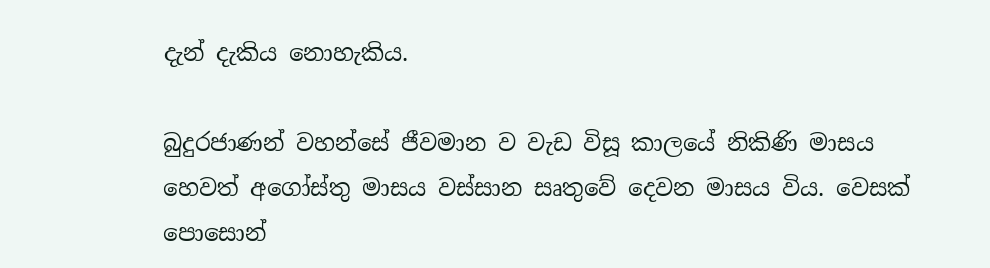දැන් දැකිය නොහැකිය.

බුදුරජාණන් වහන්සේ ජීවමාන ව වැඩ විසූ කාලයේ නිකිණි මාසය හෙවත් අගෝස්තු මාසය වස්සාන සෘතුවේ දෙවන මාසය විය. වෙසක් පොසොන්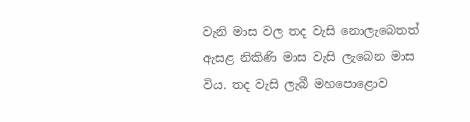වැනි මාස වල තද වැසි නොලැබෙතත් ඇසළ නිකිණි මාස වැසි ලැබෙන මාස විය. තද වැසි ලැබී මහපොළොව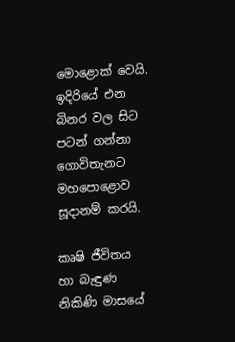මොළොක් වෙයි. ඉදිරියේ එන බිනර වල සිට පටන් ගන්නා ගොවිතැනට මහපොළොව සූදානම් කරයි.

කෘෂි ජීවිතය හා බැඳුණ නිකිණි මාසයේ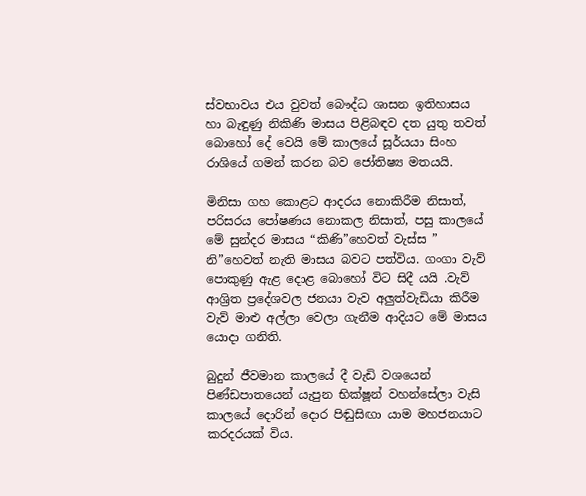ස්වභාවය එය වුවත් බෞද්ධ ශාසන ඉතිහාසය හා බැඳුණු නිකිණි මාසය පිළිබඳව දත යුතු තවත් බොහෝ දේ වෙයි මේ කාලයේ සූර්යයා සිංහ රාශියේ ගමන් කරන බව ජෝතිෂ්‍ය මතයයි.

මිනිසා ගහ කොළට ආදරය නොකිරීම නිසාත්, පරිසරය පෝෂණය නොකල නිසාත්, පසු කාලයේ මේ සුන්දර මාසය “කිණි”හෙවත් වැස්ස ” නි”හෙවත් නැති මාසය බවට පත්විය. ගංගා වැව් පොකුණු ඇළ දොළ බොහෝ විට සිදී යයි .වැව් ආශ්‍රිත ප්‍රදේශවල ජනයා වැව අලුත්වැඩියා කිරීම වැව් මාළු අල්ලා වෙලා ගැනීම ආදියට මේ මාසය යොදා ගනිති.

බුදුන් ජීවමාන කාලයේ දී වැඩි වශයෙන් පිණ්ඩපාතයෙන් යැපුන භික්ෂූන් වහන්සේලා වැසි කාලයේ දොරින් දොර පිඬුසිඟා යාම මහජනයාට කරදරයක් විය.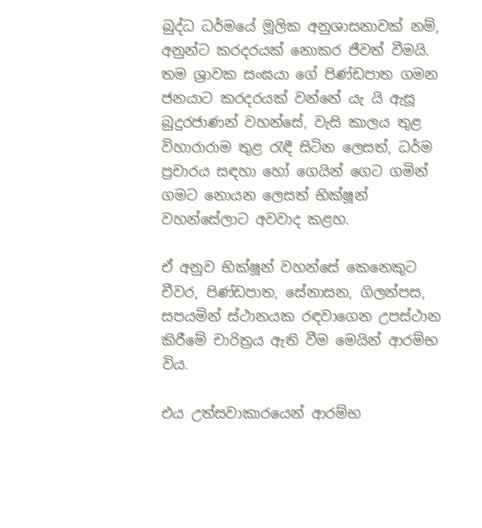බුද්ධ ධර්මයේ මූලික අනුශාසනාවක් නම්, අනුන්ට කරදරයක් නොකර ජීවත් වීමයි. තම ශ්‍රාවක සංඝයා ගේ පිණ්ඩපාත ගමන ජනයාට කරදරයක් වන්නේ යැ යි ඇසූ බුදුරජාණන් වහන්සේ, වැසි කාලය තුළ විහාරාරාම තුළ රැඳී සිටින ලෙසත්, ධර්ම ප්‍රචාරය සඳහා හෝ ගෙයින් ගෙට ගමින් ගමට නොයන ලෙසත් භික්ෂූන් වහන්සේලාට අවවාද කළහ.

ඒ අනුව භික්ෂූන් වහන්සේ කෙනෙකුට චීවර, පිණ්ඩපාත, සේනාසන, ගිලන්පස, සපයමින් ස්ථානයක රඳවාගෙන උපස්ථාන කිරීමේ චාරිත්‍රය ඇති වීම මෙයින් ආරම්භ විය.

එය උත්සවාකාරයෙන් ආරම්භ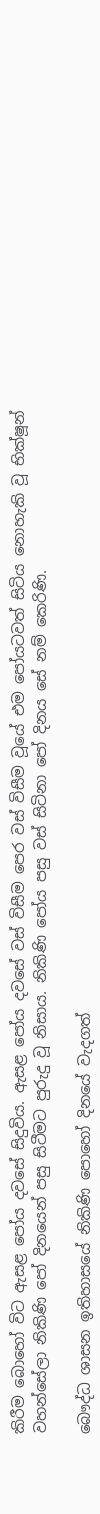කිරීම බොහෝ විට ඇසළ පෝය දවසේ සිදුවිය. ඇසළ පෝය දවසේ වස් විසීම පෙර වස් විසීම වූයේ එම පෝයටවත් සිටිය නොහැකි වූ භික්ෂූන් වහන්සේලා නිකිණි පෝ දිනයෙන් පසු සිටීමට පුරුදු වූ නිසාය. නිකිණි පෝය පසු වස් සිටිනා පෝ දිනය සේ නම් කෙරිණි.

බෞද්ධ ශාසන ඉතිහාසයේ නිකිණි පොහෝ දිනයේ වැදගත්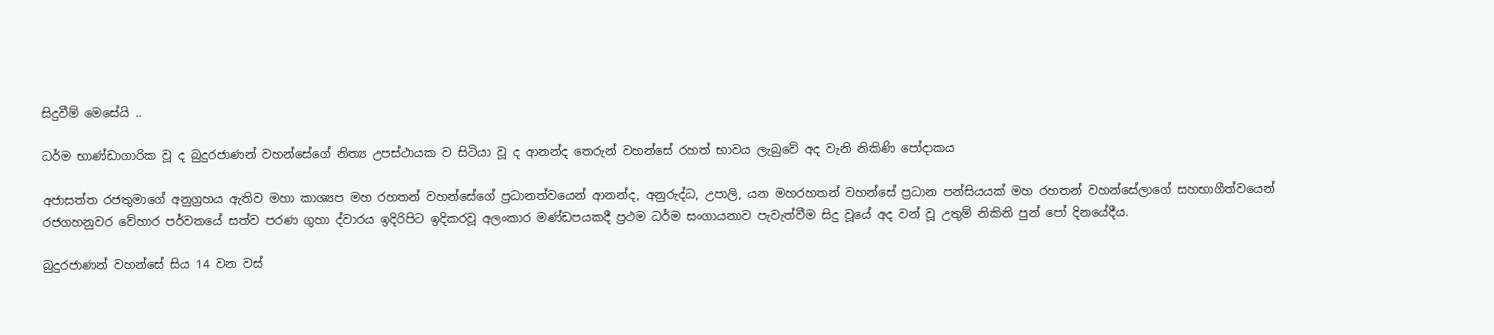සිදුවීම් මෙසේයි ..

ධර්ම භාණ්ඩාගාරික වූ ද බුදුරජාණන් වහන්සේගේ නිත්‍ය උපස්ථායක ව සිටියා වූ ද ආනන්ද තෙරුන් වහන්සේ රහත් භාවය ලැබුවේ අද වැනි නිකිණි පෝදාකය

අජාසත්ත රජතුමාගේ අනුග්‍රහය ඇතිව මහා කාශ්‍යප මහ රහතන් වහන්සේගේ ප්‍රධානත්වයෙන් ආනන්ද, අනුරුද්ධ, උපාලි, යන මහරහතන් වහන්සේ ප්‍රධාන පන්සියයක් මහ රහතන් වහන්සේලාගේ සහභාගීත්වයෙන් රජගහනුවර වේහාර පර්වතයේ සත්ව පරණ ගුහා ද්වාරය ඉදිරිපිට ඉදිකරවූ අලංකාර මණ්ඩපයකදී ප්‍රථම ධර්ම සංගායනාව පැවැත්වීම සිදු වූයේ අද වන් වූ උතුම් නිකිනි පුන් පෝ දිනයේදීය.

බුදුරජාණන් වහන්සේ සිය 14 වන වස්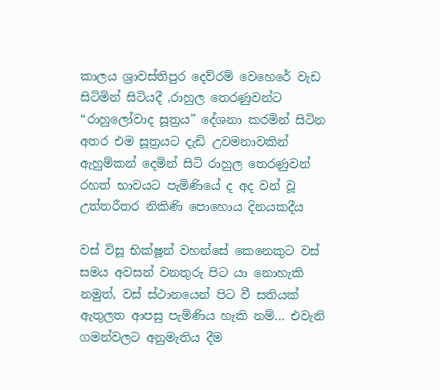කාලය ශ්‍රාවස්තිපුර දෙව්රම් වෙහෙරේ වැඩ සිටිමින් සිටියදී ,රාහුල තෙරණුවන්ට “රාහුලෝවාද සූත්‍රය” දේශනා කරමින් සිටින අතර එම සූත්‍රයට දැඩි උවමනාවකින් ඇහුම්කන් දෙමින් සිටි රාහුල තෙරණුවන් රහත් භාවයට පැමිණියේ ද අද වන් වූ උත්තරීතර නිකිණි පොහොය දිනයකදීය

වස් විසූ භික්ෂූන් වහන්සේ කෙනෙකුට වස් සමය අවසන් වනතුරු පිට යා නොහැකි නමුත්, වස් ස්ථානයෙන් පිට වී සතියක් ඇතුලත ආපසු පැමිණිය හැකි නම්… එවැනි ගමන්වලට අනුමැතිය දීම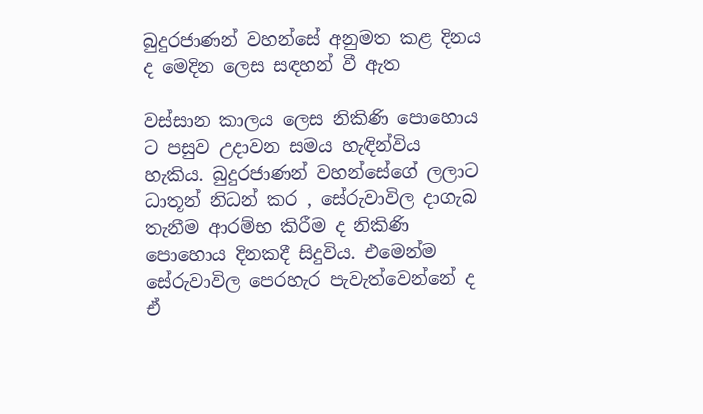බුදුරජාණන් වහන්සේ අනුමත කළ දිනය ද මෙදින ලෙස සඳහන් වී ඇත

වස්සාන කාලය ලෙස නිකිණි පොහොය ට පසුව උදාවන සමය හැඳින්විය හැකිය. බුදුරජාණන් වහන්සේගේ ලලාට ධාතූන් නිධන් කර , සේරුවාවිල දාගැබ තැනීම ආරම්භ කිරීම ද නිකිණි පොහොය දිනකදී සිදුවිය. එමෙන්ම සේරුවාවිල පෙරහැර පැවැත්වෙන්නේ ද ඒ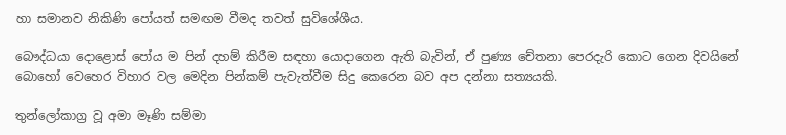හා සමානව නිකිණි පෝයත් සමඟම වීමද තවත් සුවිශේශීය.

බෞද්ධයා දොළොස් පෝය ම පින් දහම් කිරීම සඳහා යොදාගෙන ඇති බැවින්, ඒ පුණ්‍ය චේතනා පෙරදැරි කොට ගෙන දිවයිනේ බොහෝ වෙහෙර විහාර වල මෙදින පින්කම් පැවැත්වීම සිදු කෙරෙන බව අප දන්නා සත්‍යයකි.

තුන්ලෝකාග්‍ර වූ අමා මෑණි සම්මා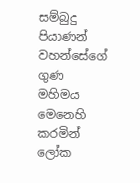සම්බුදු පියාණන් වහන්සේගේ ගුණ මහිමය මෙනෙහි කරමින් ලෝක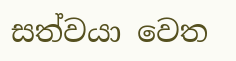සත්වයා වෙත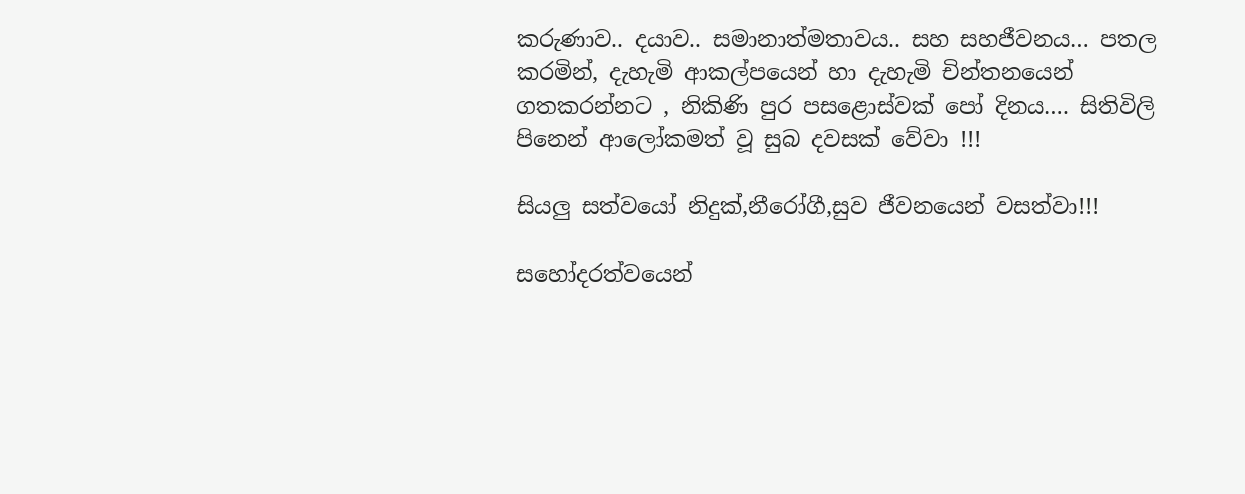කරුණාව.. දයාව.. සමානාත්මතාවය.. සහ සහජීවනය… පතල කරමින්, දැහැමි ආකල්පයෙන් හා දැහැමි චින්තනයෙන් ගතකරන්නට , නිකිණි පුර පසළොස්වක් පෝ දිනය…. සිතිවිලි පිනෙන් ආලෝකමත් වූ සුබ දවසක් වේවා !!!

සියලු සත්වයෝ නිදුක්,නීරෝගී,සුව ජීවනයෙන් වසත්වා!!!

සහෝදරත්වයෙන්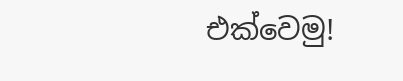එක්වෙමු!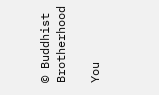© Buddhist Brotherhood

You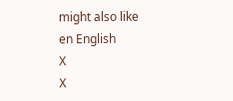might also like
en English
X
X